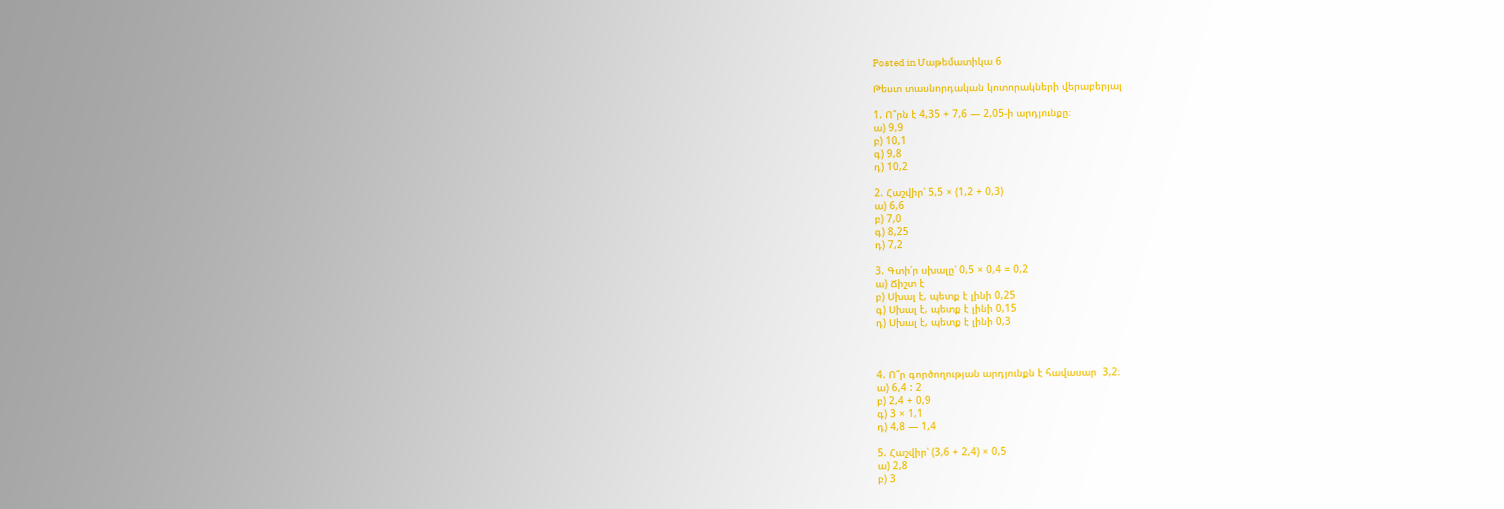Posted in Մաթեմատիկա 6

Թեստ տասնորդական կոտորակների վերաբերյալ

1. Ո՞րն է 4,35 + 7,6 — 2,05-ի արդյունքը։
ա) 9,9
բ) 10,1
գ) 9,8
դ) 10,2

2. Հաշվիր՝ 5,5 × (1,2 + 0,3)
ա) 6,6
բ) 7,0
գ) 8,25
դ) 7,2

3. Գտի՛ր սխալը՝ 0,5 × 0,4 = 0,2
ա) Ճիշտ է
բ) Սխալ է, պետք է լինի 0,25
գ) Սխալ է, պետք է լինի 0,15
դ) Սխալ է, պետք է լինի 0,3



4. Ո՞ր գործողության արդյունքն է հավասար  3,2։
ա) 6,4 : 2
բ) 2,4 + 0,9
գ) 3 × 1,1
դ) 4,8 — 1,4

5. Հաշվիր՝ (3,6 + 2,4) × 0,5
ա) 2,8
բ) 3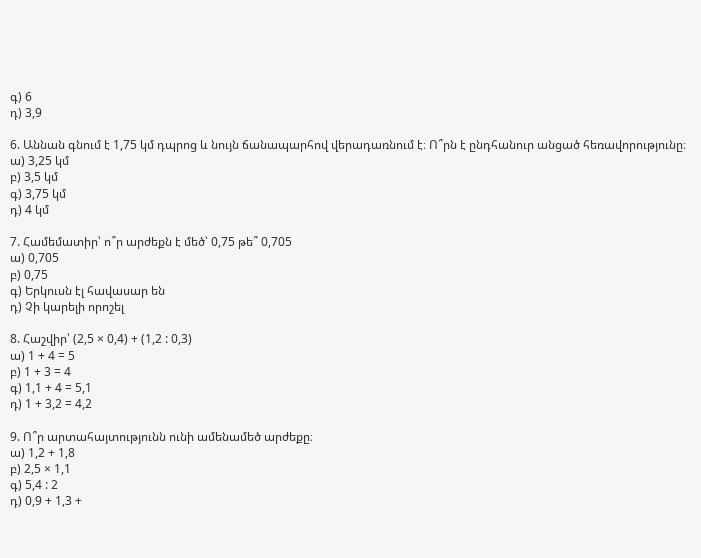գ) 6
դ) 3,9

6. Աննան գնում է 1,75 կմ դպրոց և նույն ճանապարհով վերադառնում է։ Ո՞րն է ընդհանուր անցած հեռավորությունը։
ա) 3,25 կմ
բ) 3,5 կմ
գ) 3,75 կմ
դ) 4 կմ

7. Համեմատիր՝ ո՞ր արժեքն է մեծ՝ 0,75 թե՞ 0,705
ա) 0,705
բ) 0,75
գ) Երկուսն էլ հավասար են
դ) Չի կարելի որոշել

8. Հաշվիր՝ (2,5 × 0,4) + (1,2 : 0,3)
ա) 1 + 4 = 5
բ) 1 + 3 = 4
գ) 1,1 + 4 = 5,1
դ) 1 + 3,2 = 4,2

9. Ո՞ր արտահայտությունն ունի ամենամեծ արժեքը։
ա) 1,2 + 1,8
բ) 2,5 × 1,1
գ) 5,4 : 2
դ) 0,9 + 1,3 +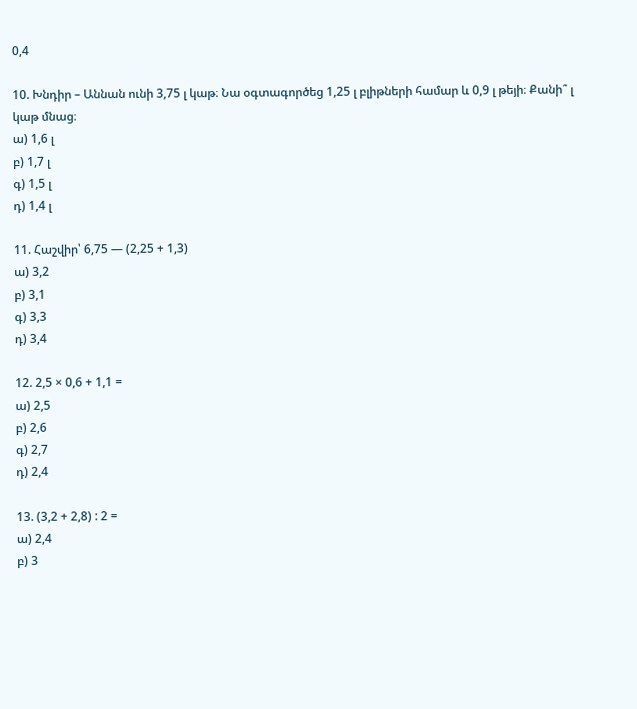0,4

10. Խնդիր – Աննան ունի 3,75 լ կաթ։ Նա օգտագործեց 1,25 լ բլիթների համար և 0,9 լ թեյի։ Քանի՞ լ կաթ մնաց։
ա) 1,6 լ
բ) 1,7 լ
գ) 1,5 լ
դ) 1,4 լ

11. Հաշվիր՝ 6,75 — (2,25 + 1,3)
ա) 3,2
բ) 3,1
գ) 3,3
դ) 3,4

12. 2,5 × 0,6 + 1,1 =
ա) 2,5
բ) 2,6
գ) 2,7
դ) 2,4

13. (3,2 + 2,8) : 2 =
ա) 2,4
բ) 3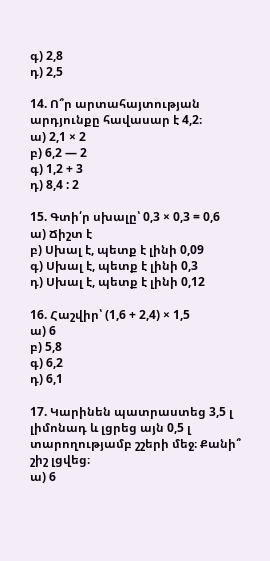գ) 2,8
դ) 2,5

14. Ո՞ր արտահայտության արդյունքը հավասար է 4,2։
ա) 2,1 × 2
բ) 6,2 — 2
գ) 1,2 + 3
դ) 8,4 : 2

15. Գտի՛ր սխալը՝ 0,3 × 0,3 = 0,6
ա) Ճիշտ է
բ) Սխալ է, պետք է լինի 0,09
գ) Սխալ է, պետք է լինի 0,3
դ) Սխալ է, պետք է լինի 0,12

16. Հաշվիր՝ (1,6 + 2,4) × 1,5
ա) 6
բ) 5,8
գ) 6,2
դ) 6,1

17. Կարինեն պատրաստեց 3,5 լ լիմոնադ և լցրեց այն 0,5 լ տարողությամբ շշերի մեջ։ Քանի՞ շիշ լցվեց։
ա) 6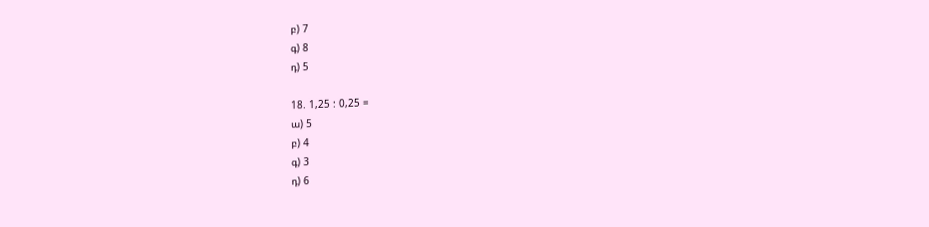բ) 7
գ) 8
դ) 5

18. 1,25 : 0,25 =
ա) 5
բ) 4
գ) 3
դ) 6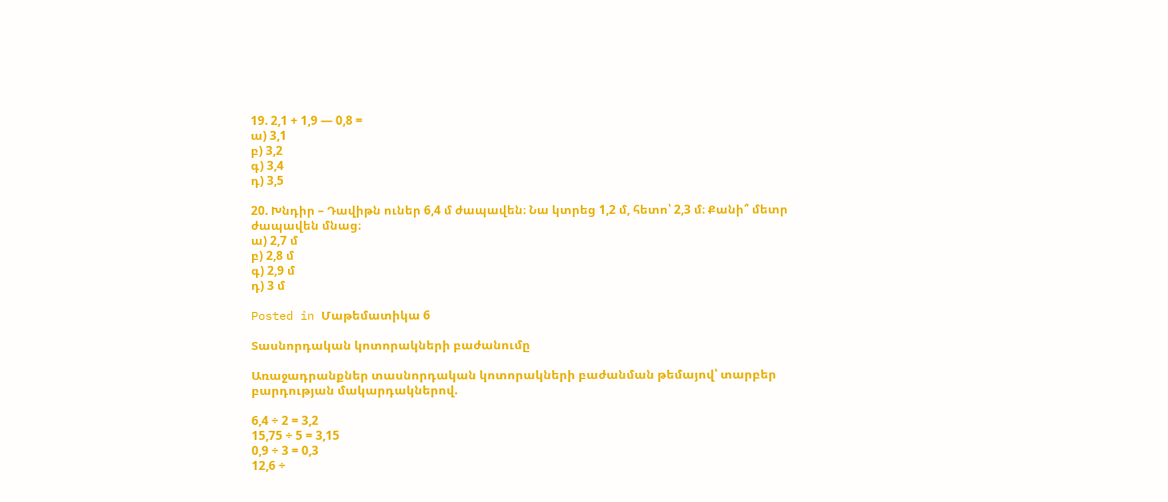19. 2,1 + 1,9 — 0,8 =
ա) 3,1
բ) 3,2
գ) 3,4
դ) 3,5

20. Խնդիր – Դավիթն ուներ 6,4 մ ժապավեն։ Նա կտրեց 1,2 մ, հետո՝ 2,3 մ։ Քանի՞ մետր ժապավեն մնաց։
ա) 2,7 մ
բ) 2,8 մ
գ) 2,9 մ
դ) 3 մ

Posted in Մաթեմատիկա 6

Տասնորդական կոտորակների բաժանումը

Առաջադրանքներ տասնորդական կոտորակների բաժանման թեմայով՝ տարբեր բարդության մակարդակներով.

6,4 ÷ 2 = 3,2
15,75 ÷ 5 = 3,15
0,9 ÷ 3 = 0,3
12,6 ÷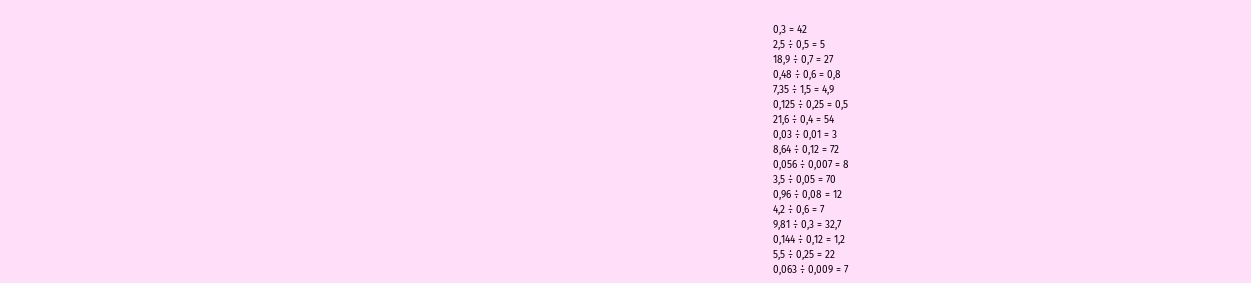0,3 = 42
2,5 ÷ 0,5 = 5
18,9 ÷ 0,7 = 27
0,48 ÷ 0,6 = 0,8
7,35 ÷ 1,5 = 4,9
0,125 ÷ 0,25 = 0,5
21,6 ÷ 0,4 = 54
0,03 ÷ 0,01 = 3
8,64 ÷ 0,12 = 72
0,056 ÷ 0,007 = 8
3,5 ÷ 0,05 = 70
0,96 ÷ 0,08 = 12
4,2 ÷ 0,6 = 7
9,81 ÷ 0,3 = 32,7
0,144 ÷ 0,12 = 1,2
5,5 ÷ 0,25 = 22
0,063 ÷ 0,009 = 7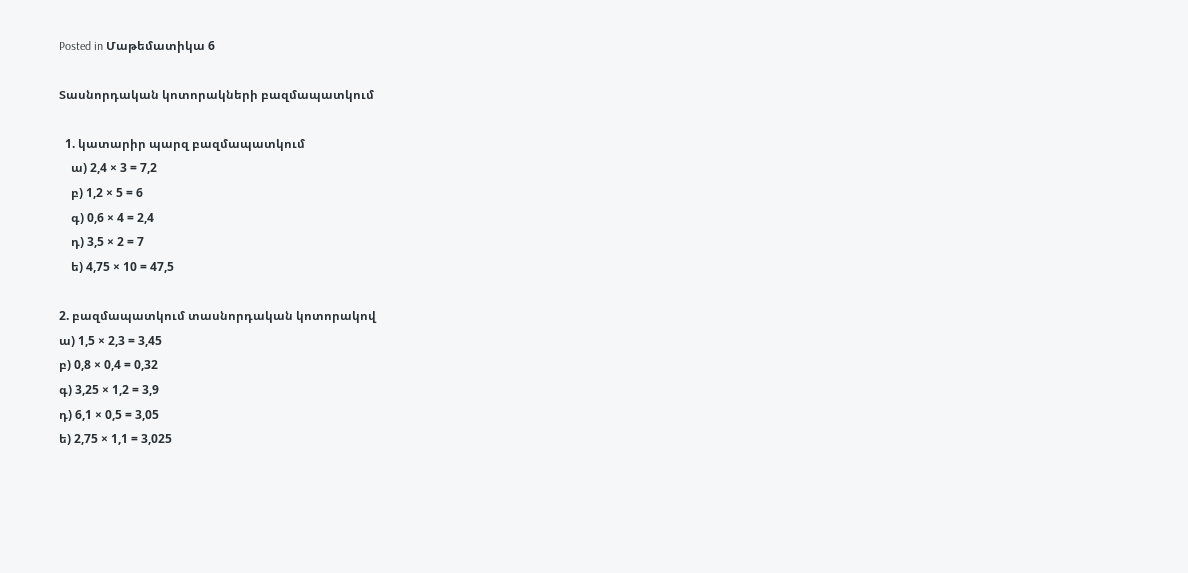Posted in Մաթեմատիկա 6

Տասնորդական կոտորակների բազմապատկում

  1. կատարիր պարզ բազմապատկում
    ա) 2,4 × 3 = 7,2
    բ) 1,2 × 5 = 6
    գ) 0,6 × 4 = 2,4
    դ) 3,5 × 2 = 7
    ե) 4,75 × 10 = 47,5

2. բազմապատկում տասնորդական կոտորակով
ա) 1,5 × 2,3 = 3,45
բ) 0,8 × 0,4 = 0,32
գ) 3,25 × 1,2 = 3,9
դ) 6,1 × 0,5 = 3,05
ե) 2,75 × 1,1 = 3,025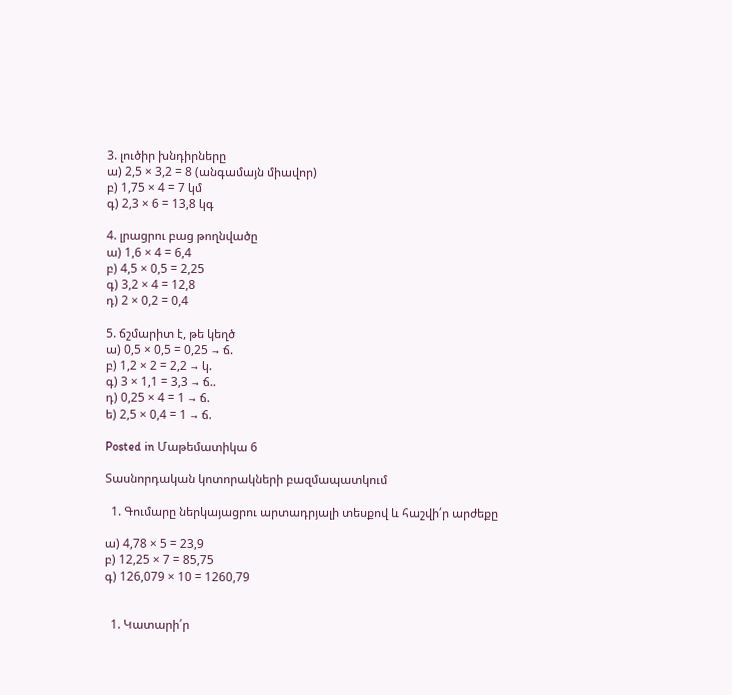3. լուծիր խնդիրները
ա) 2,5 × 3,2 = 8 (անգամայն միավոր)
բ) 1,75 × 4 = 7 կմ
գ) 2,3 × 6 = 13,8 կգ

4. լրացրու բաց թողնվածը
ա) 1,6 × 4 = 6,4
բ) 4,5 × 0,5 = 2,25
գ) 3,2 × 4 = 12,8
դ) 2 × 0,2 = 0,4

5. ճշմարիտ է, թե կեղծ
ա) 0,5 × 0,5 = 0,25 → ճ.
բ) 1,2 × 2 = 2,2 → կ.
գ) 3 × 1,1 = 3,3 → ճ..
դ) 0,25 × 4 = 1 → ճ.
ե) 2,5 × 0,4 = 1 → ճ.

Posted in Մաթեմատիկա 6

Տասնորդական կոտորակների բազմապատկում

  1. Գումարը ներկայացրու արտադրյալի տեսքով և հաշվի՛ր արժեքը

ա) 4,78 × 5 = 23,9
բ) 12,25 × 7 = 85,75
գ) 126,079 × 10 = 1260,79


  1. Կատարի՛ր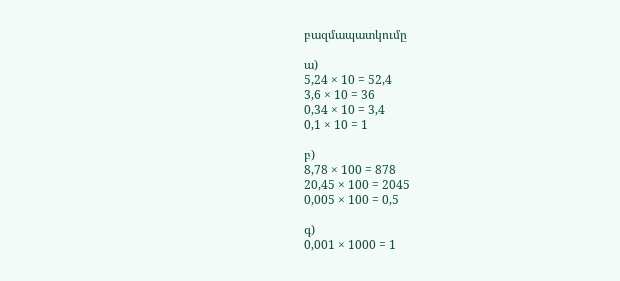բազմապատկումը

ա)
5,24 × 10 = 52,4
3,6 × 10 = 36
0,34 × 10 = 3,4
0,1 × 10 = 1

բ)
8,78 × 100 = 878
20,45 × 100 = 2045
0,005 × 100 = 0,5

գ)
0,001 × 1000 = 1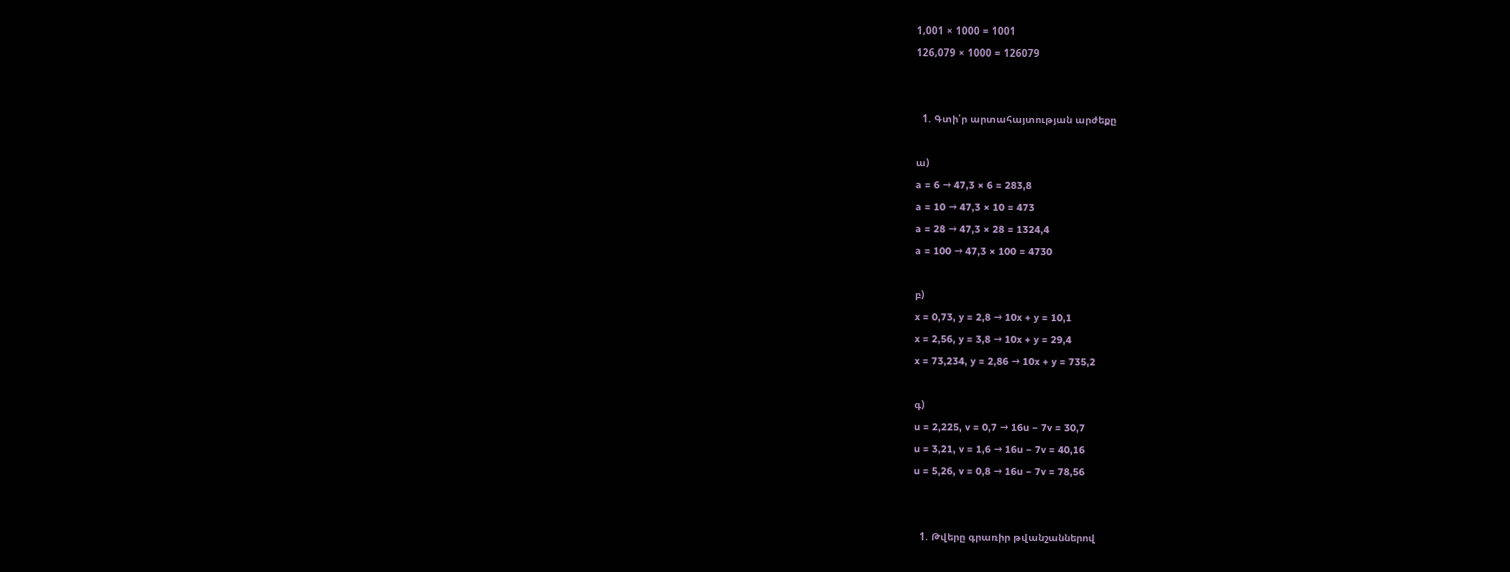1,001 × 1000 = 1001
126,079 × 1000 = 126079


  1. Գտի՛ր արտահայտության արժեքը

ա)
a = 6 → 47,3 × 6 = 283,8
a = 10 → 47,3 × 10 = 473
a = 28 → 47,3 × 28 = 1324,4
a = 100 → 47,3 × 100 = 4730

բ)
x = 0,73, y = 2,8 → 10x + y = 10,1
x = 2,56, y = 3,8 → 10x + y = 29,4
x = 73,234, y = 2,86 → 10x + y = 735,2

գ)
u = 2,225, v = 0,7 → 16u − 7v = 30,7
u = 3,21, v = 1,6 → 16u − 7v = 40,16
u = 5,26, v = 0,8 → 16u − 7v = 78,56


  1. Թվերը գրառիր թվանշաններով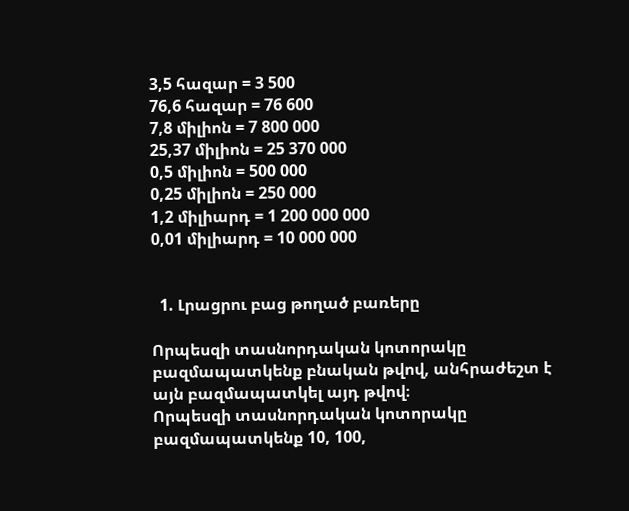3,5 հազար = 3 500
76,6 հազար = 76 600
7,8 միլիոն = 7 800 000
25,37 միլիոն = 25 370 000
0,5 միլիոն = 500 000
0,25 միլիոն = 250 000
1,2 միլիարդ = 1 200 000 000
0,01 միլիարդ = 10 000 000


  1. Լրացրու բաց թողած բառերը

Որպեսզի տասնորդական կոտորակը բազմապատկենք բնական թվով, անհրաժեշտ է այն բազմապատկել այդ թվով։
Որպեսզի տասնորդական կոտորակը բազմապատկենք 10, 100,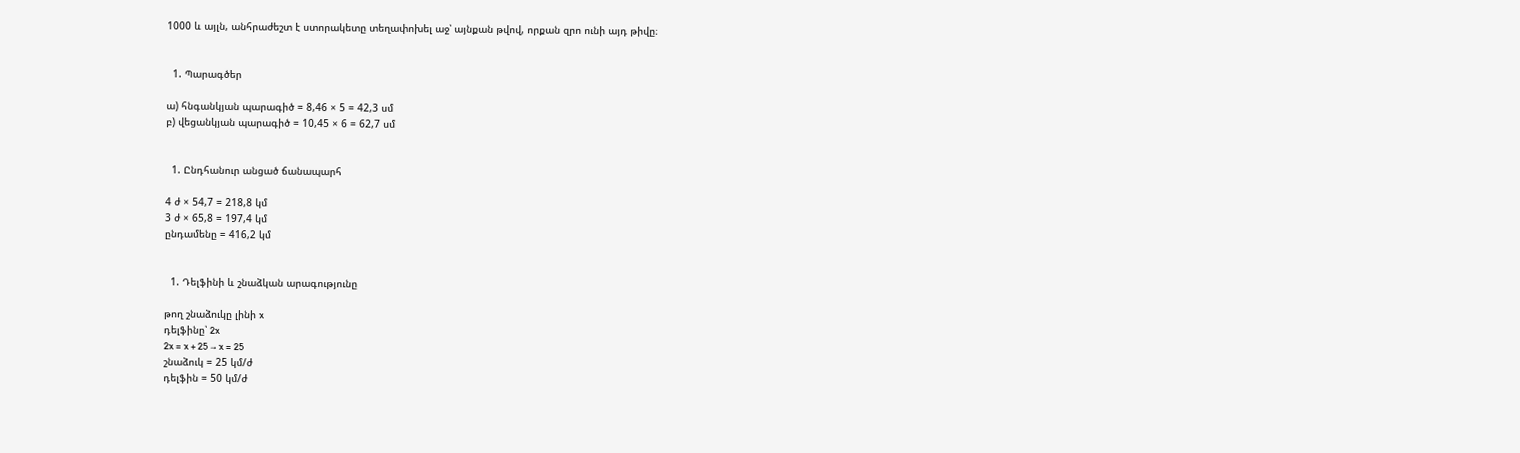1000 և այլն, անհրաժեշտ է ստորակետը տեղափոխել աջ՝ այնքան թվով, որքան զրո ունի այդ թիվը։


  1. Պարագծեր

ա) հնգանկյան պարագիծ = 8,46 × 5 = 42,3 սմ
բ) վեցանկյան պարագիծ = 10,45 × 6 = 62,7 սմ


  1. Ընդհանուր անցած ճանապարհ

4 ժ × 54,7 = 218,8 կմ
3 ժ × 65,8 = 197,4 կմ
ընդամենը = 416,2 կմ


  1. Դելֆինի և շնաձկան արագությունը

թող շնաձուկը լինի x
դելֆինը՝ 2x
2x = x + 25 → x = 25
շնաձուկ = 25 կմ/ժ
դելֆին = 50 կմ/ժ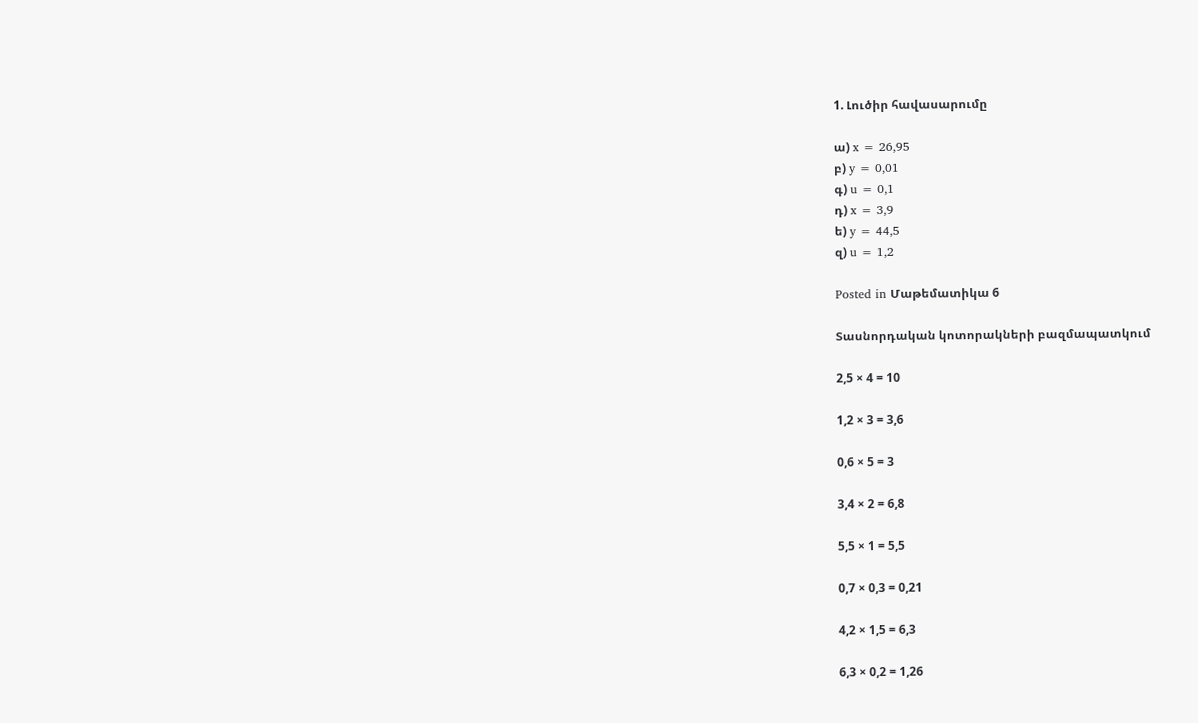1. Լուծիր հավասարումը

ա) x = 26,95
բ) y = 0,01
գ) u = 0,1
դ) x = 3,9
ե) y = 44,5
զ) u = 1,2

Posted in Մաթեմատիկա 6

Տասնորդական կոտորակների բազմապատկում

2,5 × 4 = 10

1,2 × 3 = 3,6

0,6 × 5 = 3

3,4 × 2 = 6,8

5,5 × 1 = 5,5

0,7 × 0,3 = 0,21

4,2 × 1,5 = 6,3

6,3 × 0,2 = 1,26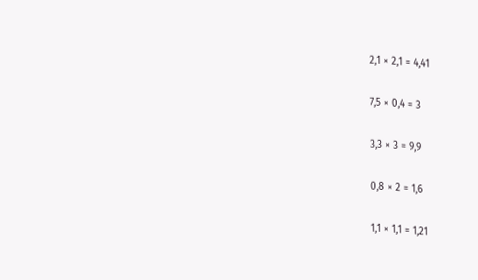2,1 × 2,1 = 4,41

7,5 × 0,4 = 3

3,3 × 3 = 9,9

0,8 × 2 = 1,6

1,1 × 1,1 = 1,21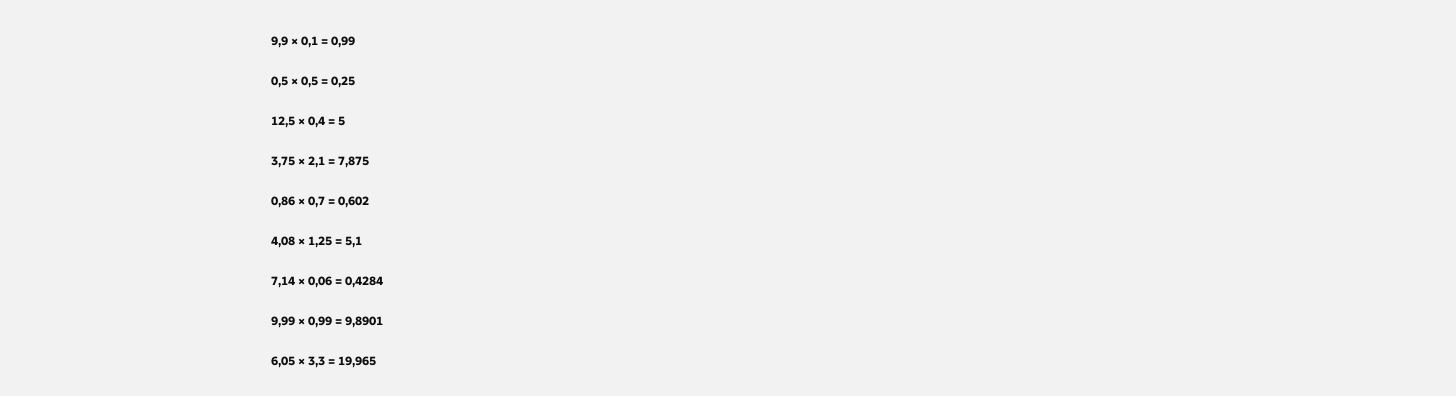9,9 × 0,1 = 0,99

0,5 × 0,5 = 0,25

12,5 × 0,4 = 5

3,75 × 2,1 = 7,875

0,86 × 0,7 = 0,602

4,08 × 1,25 = 5,1

7,14 × 0,06 = 0,4284

9,99 × 0,99 = 9,8901

6,05 × 3,3 = 19,965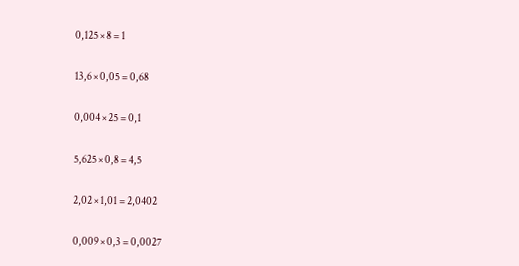0,125 × 8 = 1

13,6 × 0,05 = 0,68

0,004 × 25 = 0,1

5,625 × 0,8 = 4,5

2,02 × 1,01 = 2,0402

0,009 × 0,3 = 0,0027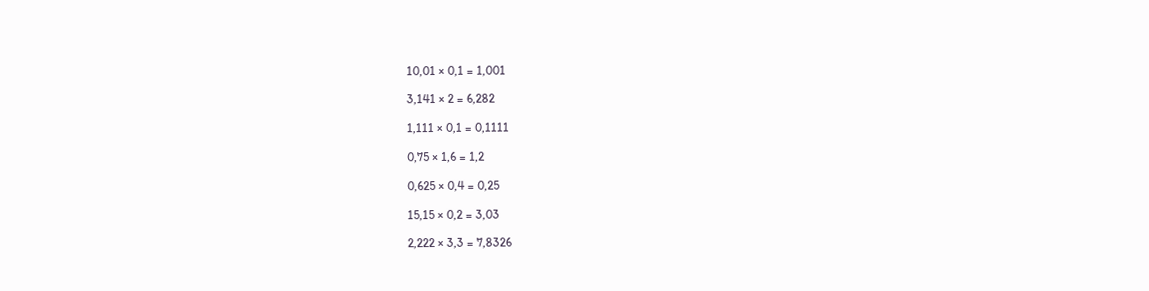10,01 × 0,1 = 1,001

3,141 × 2 = 6,282

1,111 × 0,1 = 0,1111

0,75 × 1,6 = 1,2

0,625 × 0,4 = 0,25

15,15 × 0,2 = 3,03

2,222 × 3,3 = 7,8326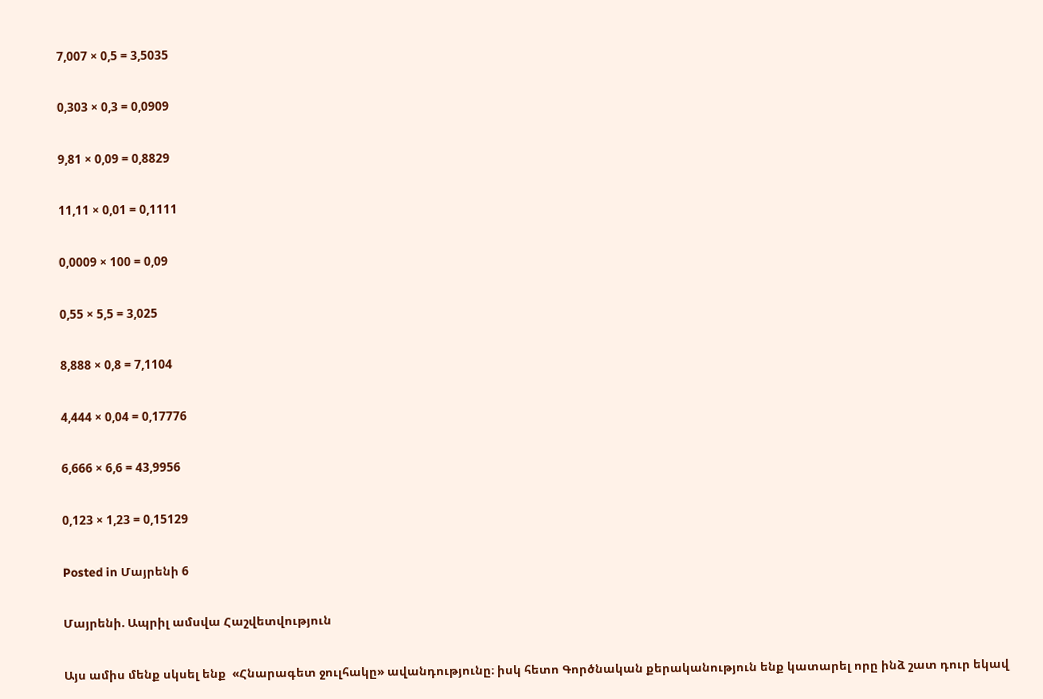7,007 × 0,5 = 3,5035

0,303 × 0,3 = 0,0909

9,81 × 0,09 = 0,8829

11,11 × 0,01 = 0,1111

0,0009 × 100 = 0,09

0,55 × 5,5 = 3,025

8,888 × 0,8 = 7,1104

4,444 × 0,04 = 0,17776

6,666 × 6,6 = 43,9956

0,123 × 1,23 = 0,15129

Posted in Մայրենի 6

Մայրենի. Ապրիլ ամսվա Հաշվետվություն

Այս ամիս մենք սկսել ենք  «Հնարագետ ջուլհակը» ավանդությունը։ իսկ հետո Գործնական քերականություն ենք կատարել որը ինձ շատ դուր եկավ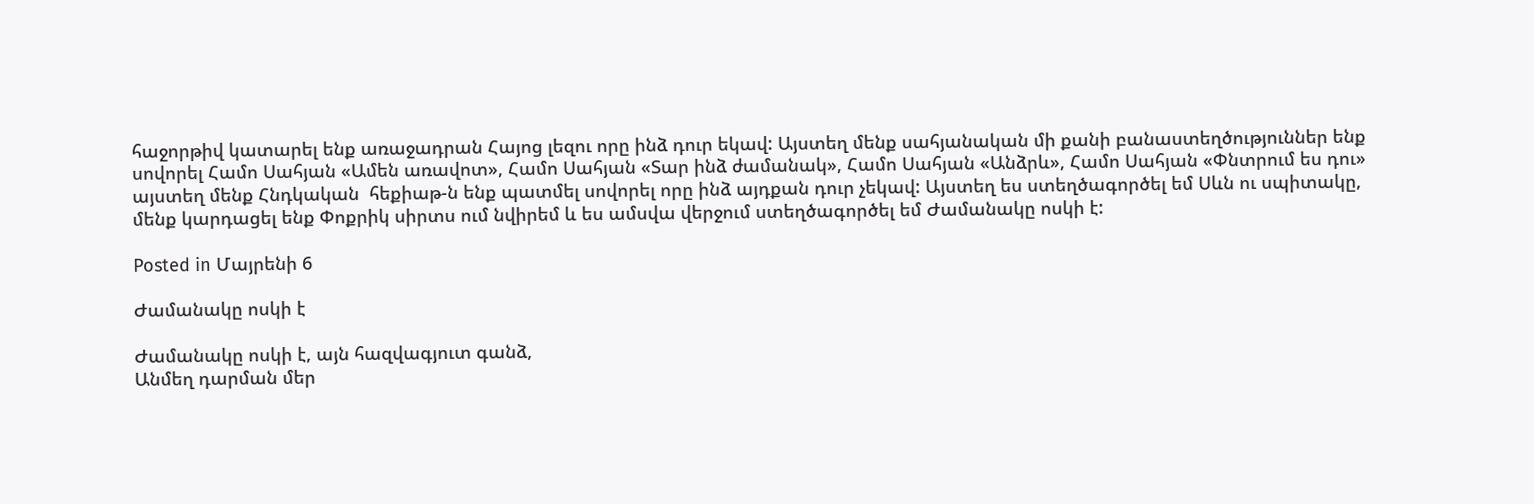հաջորթիվ կատարել ենք առաջադրան Հայոց լեզու որը ինձ դուր եկավ: Այստեղ մենք սահյանական մի քանի բանաստեղծություններ ենք սովորել Համո Սահյան «Ամեն առավոտ», Համո Սահյան «Տար ինձ ժամանակ», Համո Սահյան «Անձրև», Համո Սահյան «Փնտրում ես դու» այստեղ մենք Հնդկական  հեքիաթ-ն ենք պատմել սովորել որը ինձ այդքան դուր չեկավ: Այստեղ ես ստեղծագործել եմ Սևն ու սպիտակը, մենք կարդացել ենք Փոքրիկ սիրտս ում նվիրեմ և ես ամսվա վերջում ստեղծագործել եմ Ժամանակը ոսկի է:

Posted in Մայրենի 6

Ժամանակը ոսկի է

Ժամանակը ոսկի է, այն հազվագյուտ գանձ,
Անմեղ դարման մեր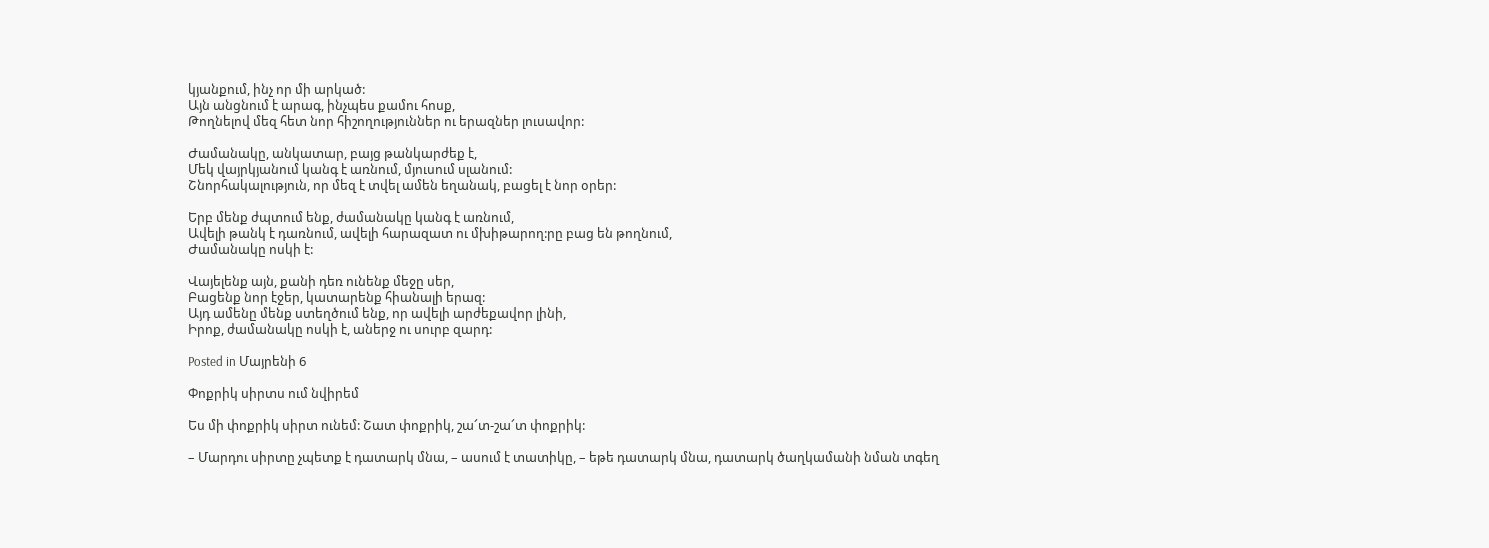կյանքում, ինչ որ մի արկած:
Այն անցնում է արագ, ինչպես քամու հոսք,
Թողնելով մեզ հետ նոր հիշողություններ ու երազներ լուսավոր:

Ժամանակը, անկատար, բայց թանկարժեք է,
Մեկ վայրկյանում կանգ է առնում, մյուսում սլանում:
Շնորհակալություն, որ մեզ է տվել ամեն եղանակ, բացել է նոր օրեր:

Երբ մենք ժպտում ենք, ժամանակը կանգ է առնում,
Ավելի թանկ է դառնում, ավելի հարազատ ու մխիթարող:րը բաց են թողնում,
Ժամանակը ոսկի է:

Վայելենք այն, քանի դեռ ունենք մեջը սեր,
Բացենք նոր էջեր, կատարենք հիանալի երազ:
Այդ ամենը մենք ստեղծում ենք, որ ավելի արժեքավոր լինի,
Իրոք, ժամանակը ոսկի է, աներջ ու սուրբ զարդ:

Posted in Մայրենի 6

Փոքրիկ սիրտս ում նվիրեմ

Ես մի փոքրիկ սիրտ ունեմ: Շատ փոքրիկ, շա՜տ-շա՜տ փոքրիկ:

– Մարդու սիրտը չպետք է դատարկ մնա, – ասում է տատիկը, – եթե դատարկ մնա, դատարկ ծաղկամանի նման տգեղ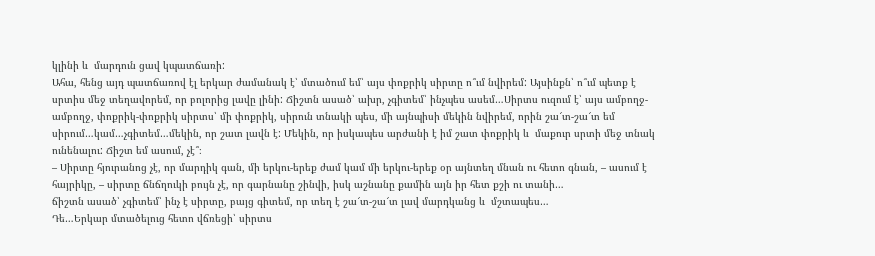կլինի և  մարդուն ցավ կպատճառի:
Ահա, հենց այդ պատճառով էլ երկար ժամանակ է՝ մտածում եմ՝ այս փոքրիկ սիրտը ո՞ւմ նվիրեմ: Այսինքն՝ ո՞ւմ պետք է սրտիս մեջ տեղավորեմ, որ բոլորից լավը լինի: Ճիշտն ասած՝ ախր, չգիտեմ՝ ինչպես ասեմ…Սիրտս ուզում է՝ այս ամբողջ-ամբողջ, փոքրիկ-փոքրիկ սիրտս՝ մի փոքրիկ, սիրուն տնակի պես, մի այնպիսի մեկին նվիրեմ, որին շա՜տ-շա՜տ եմ սիրում…կամ…չգիտեմ…մեկին, որ շատ լավն է: Մեկին, որ իսկապես արժանի է իմ շատ փոքրիկ և  մաքուր սրտի մեջ տնակ ունենալու: Ճիշտ եմ ասում, չէ՞։
– Սիրտը հյուրանոց չէ, որ մարդիկ գան, մի երկու-երեք ժամ կամ մի երկու-երեք օր այնտեղ մնան ու հետո գնան, – ասում է հայրիկը, – սիրտը ճնճղուկի բույն չէ, որ գարնանը շինվի, իսկ աշնանը քամին այն իր հետ քշի ու տանի…
ճիշտն ասած՝ չգիտեմ՝ ինչ է սիրտը, բայց գիտեմ, որ տեղ է շա՜տ-շա՜տ լավ մարդկանց և  մշտապես…
Դե…Երկար մտածելուց հետո վճռեցի՝ սիրտս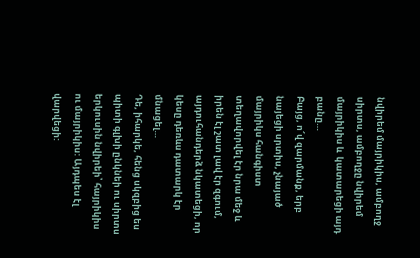նվիրեմ մայրիկիս, ամբողջ սիրտս, ամբողջը նվիրեմ մայրիկիս և  կատարեցի այդ բանը…
Բայց, ո՜վ զարմանք, երբ նայեցի սրտիս, չնայած մայրիկս հանգիստ տեղավորվել էր նրա մեջ և  իրեն էլ շատ լավ էր զգում, այդուհանդերձ նկատեցի, որ կեսը դեռևս դատարկ էր մնացել…
Դե, իհարկե, հենց սկզբից ես պիտի գլխի ընկնեի ու սիրտս երկուսին նվիրեի՝ հայրիկիս ու մայրիկիս: Այդպես էլ վարվեցի: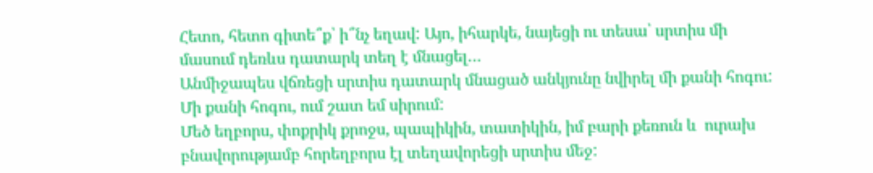Հետո, հետո գիտե՞ք՝ ի՞նչ եղավ: Այո, իհարկե, նայեցի ու տեսա՝ սրտիս մի մասում դեռևս դատարկ տեղ է մնացել…
Անմիջապես վճռեցի սրտիս դատարկ մնացած անկյունը նվիրել մի քանի հոգու: Մի քանի հոգու, ում շատ եմ սիրում:
Մեծ եղբորս, փոքրիկ քրոջս, պապիկին, տատիկին, իմ բարի քեռուն և  ուրախ բնավորությամբ հորեղբորս էլ տեղավորեցի սրտիս մեջ: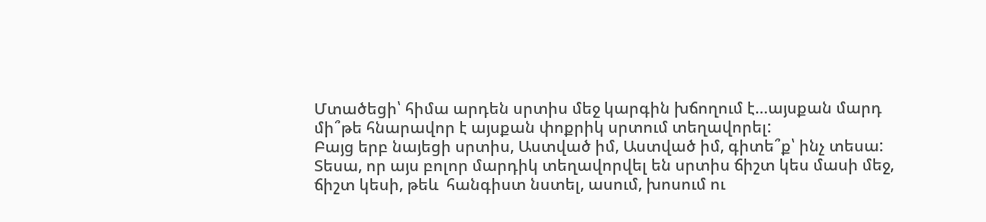Մտածեցի՝ հիմա արդեն սրտիս մեջ կարգին խճողում է…այսքան մարդ մի՞թե հնարավոր է այսքան փոքրիկ սրտում տեղավորել:
Բայց երբ նայեցի սրտիս, Աստված իմ, Աստված իմ, գիտե՞ք՝ ինչ տեսա:
Տեսա, որ այս բոլոր մարդիկ տեղավորվել են սրտիս ճիշտ կես մասի մեջ, ճիշտ կեսի, թեև  հանգիստ նստել, ասում, խոսում ու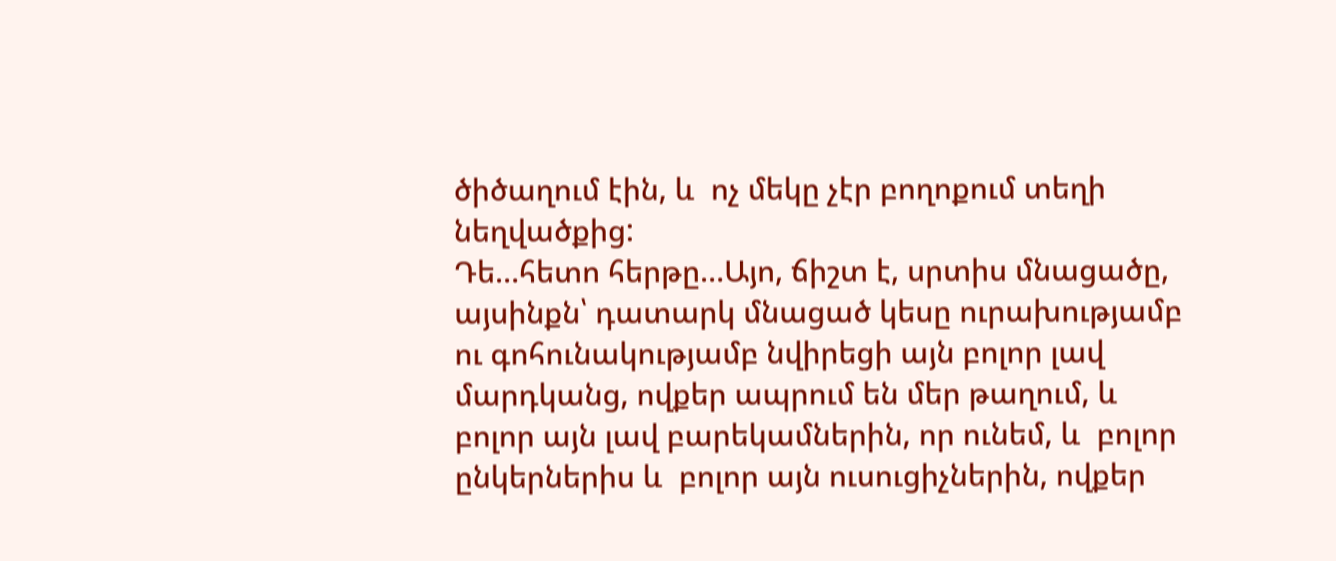ծիծաղում էին, և  ոչ մեկը չէր բողոքում տեղի նեղվածքից:
Դե…հետո հերթը…Այո, ճիշտ է, սրտիս մնացածը, այսինքն՝ դատարկ մնացած կեսը ուրախությամբ ու գոհունակությամբ նվիրեցի այն բոլոր լավ մարդկանց, ովքեր ապրում են մեր թաղում, և  բոլոր այն լավ բարեկամներին, որ ունեմ, և  բոլոր ընկերներիս և  բոլոր այն ուսուցիչներին, ովքեր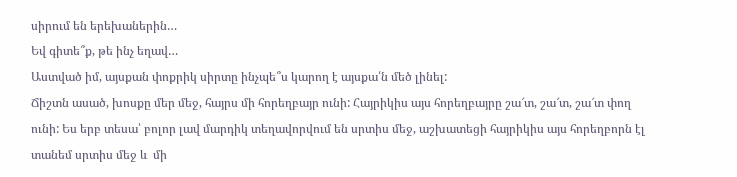սիրում են երեխաներին…
Եվ գիտե՞ք, թե ինչ եղավ…
Աստված իմ, այսքան փոքրիկ սիրտը ինչպե՞ս կարող է այսքա՛ն մեծ լինել:
Ճիշտն ասած, խոսքը մեր մեջ, հայրս մի հորեղբայր ունի: Հայրիկիս այս հորեղբայրը շա՜տ, շա՜տ, շա՜տ փող ունի: Ես երբ տեսա՝ բոլոր լավ մարդիկ տեղավորվում են սրտիս մեջ, աշխատեցի հայրիկիս այս հորեղբորն էլ տանեմ սրտիս մեջ և  մի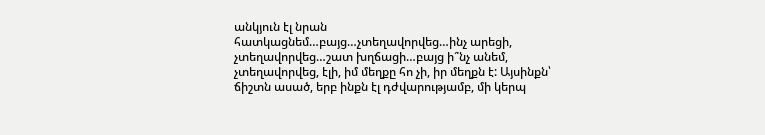անկյուն էլ նրան հատկացնեմ…բայց…չտեղավորվեց…ինչ արեցի, չտեղավորվեց…շատ խղճացի…բայց ի՞նչ անեմ, չտեղավորվեց, էլի, իմ մեղքը հո չի, իր մեղքն է: Այսինքն՝ ճիշտն ասած, երբ ինքն էլ դժվարությամբ, մի կերպ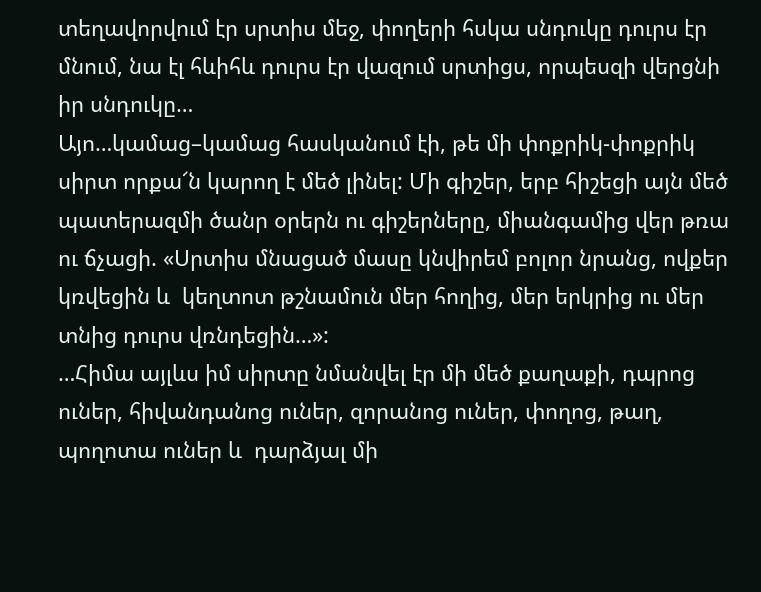տեղավորվում էր սրտիս մեջ, փողերի հսկա սնդուկը դուրս էր մնում, նա էլ հևիհև դուրս էր վազում սրտիցս, որպեսզի վերցնի իր սնդուկը…
Այո…կամաց–կամաց հասկանում էի, թե մի փոքրիկ-փոքրիկ սիրտ որքա՜ն կարող է մեծ լինել: Մի գիշեր, երբ հիշեցի այն մեծ պատերազմի ծանր օրերն ու գիշերները, միանգամից վեր թռա ու ճչացի. «Սրտիս մնացած մասը կնվիրեմ բոլոր նրանց, ովքեր կռվեցին և  կեղտոտ թշնամուն մեր հողից, մեր երկրից ու մեր տնից դուրս վռնդեցին…»:
…Հիմա այլևս իմ սիրտը նմանվել էր մի մեծ քաղաքի, դպրոց ուներ, հիվանդանոց ուներ, զորանոց ուներ, փողոց, թաղ, պողոտա ուներ և  դարձյալ մի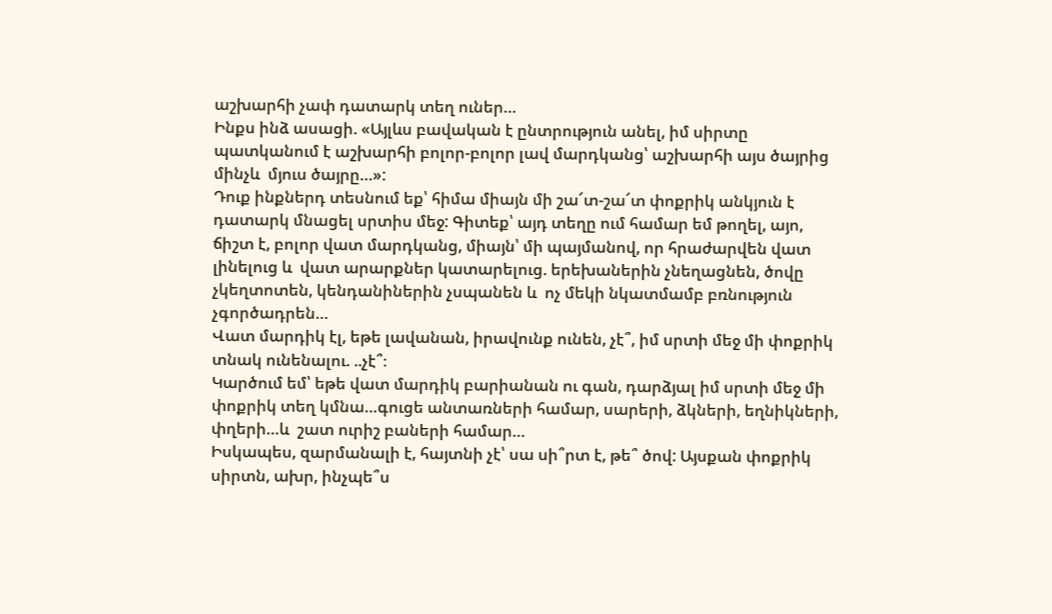աշխարհի չափ դատարկ տեղ ուներ…
Ինքս ինձ ասացի. «Այլևս բավական է ընտրություն անել, իմ սիրտը պատկանում է աշխարհի բոլոր-բոլոր լավ մարդկանց՝ աշխարհի այս ծայրից մինչև  մյուս ծայրը…»:
Դուք ինքներդ տեսնում եք՝ հիմա միայն մի շա՜տ-շա՜տ փոքրիկ անկյուն է դատարկ մնացել սրտիս մեջ: Գիտեք՝ այդ տեղը ում համար եմ թողել, այո, ճիշտ է, բոլոր վատ մարդկանց, միայն՝ մի պայմանով, որ հրաժարվեն վատ լինելուց և  վատ արարքներ կատարելուց. երեխաներին չնեղացնեն, ծովը չկեղտոտեն, կենդանիներին չսպանեն և  ոչ մեկի նկատմամբ բռնություն չգործադրեն…
Վատ մարդիկ էլ, եթե լավանան, իրավունք ունեն, չէ՞, իմ սրտի մեջ մի փոքրիկ տնակ ունենալու. ..չէ՞։
Կարծում եմ՝ եթե վատ մարդիկ բարիանան ու գան, դարձյալ իմ սրտի մեջ մի փոքրիկ տեղ կմնա…գուցե անտառների համար, սարերի, ձկների, եղնիկների, փղերի…և  շատ ուրիշ բաների համար…
Իսկապես, զարմանալի է, հայտնի չէ՝ սա սի՞րտ է, թե՞ ծով: Այսքան փոքրիկ սիրտն, ախր, ինչպե՞ս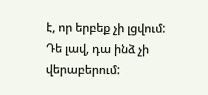է, որ երբեք չի լցվում:
Դե լավ, դա ինձ չի վերաբերում: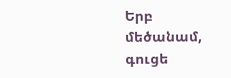Երբ մեծանամ, գուցե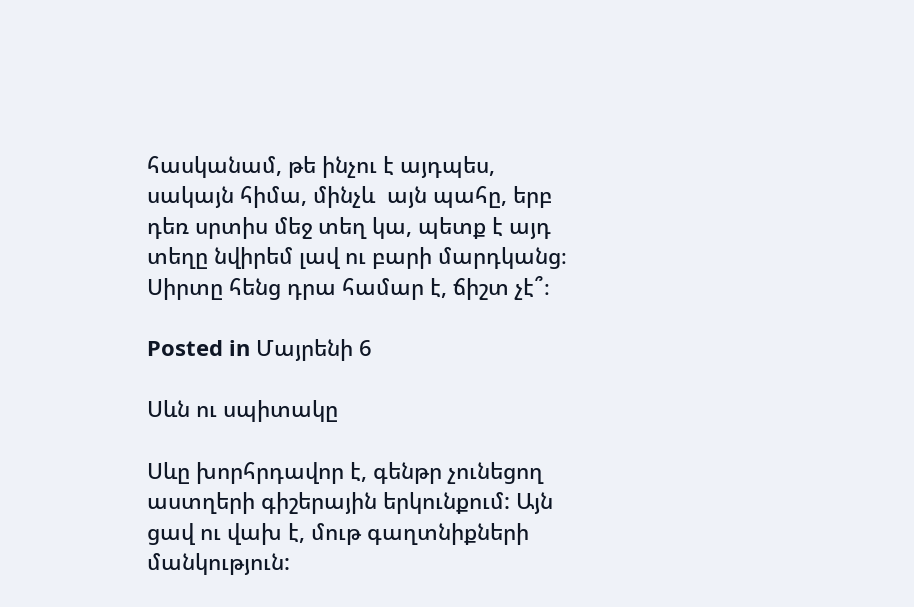հասկանամ, թե ինչու է այդպես, սակայն հիմա, մինչև  այն պահը, երբ դեռ սրտիս մեջ տեղ կա, պետք է այդ տեղը նվիրեմ լավ ու բարի մարդկանց։
Սիրտը հենց դրա համար է, ճիշտ չէ՞։

Posted in Մայրենի 6

Սևն ու սպիտակը

Սևը խորհրդավոր է, գենթր չունեցող աստղերի գիշերային երկունքում: Այն ցավ ու վախ է, մութ գաղտնիքների մանկություն: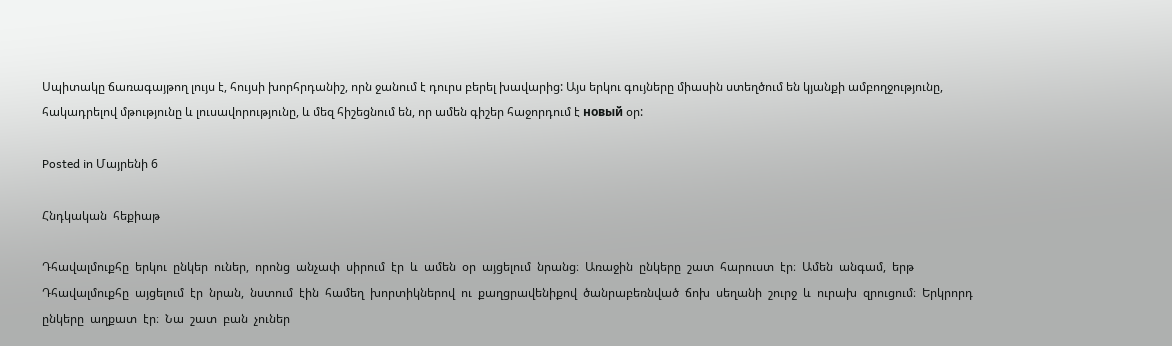Սպիտակը ճառագայթող լույս է, հույսի խորհրդանիշ, որն ջանում է դուրս բերել խավարից: Այս երկու գույները միասին ստեղծում են կյանքի ամբողջությունը, հակադրելով մթությունը և լուսավորությունը, և մեզ հիշեցնում են, որ ամեն գիշեր հաջորդում է новый օր:

Posted in Մայրենի 6

Հնդկական  հեքիաթ

Դհավալմուքհը  երկու  ընկեր  ուներ,  որոնց  անչափ  սիրում  էր  և  ամեն  օր  այցելում  նրանց։  Առաջին  ընկերը  շատ  հարուստ  էր։  Ամեն  անգամ,  երթ  Դհավալմուքհը  այցելում  էր  նրան,  նստում  էին  համեղ  խորտիկներով  ու  քաղցրավենիքով  ծանրաբեռնված  ճոխ  սեղանի  շուրջ  և  ուրախ  զրուցում։  Երկրորդ  ընկերը  աղքատ  էր։  Նա  շատ  բան  չուներ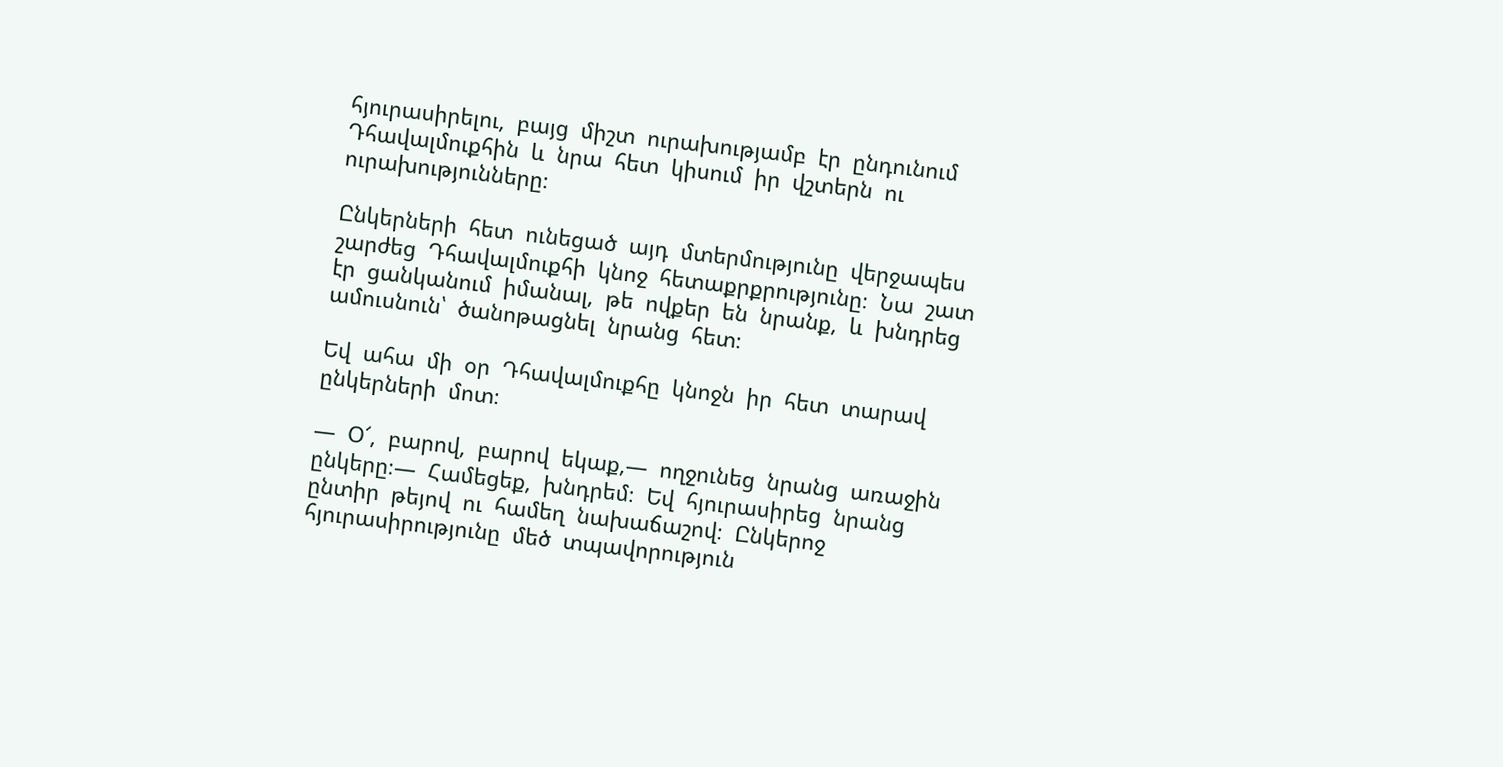հյուրասիրելու,  բայց  միշտ  ուրախությամբ  էր  ընդունում  Դհավալմուքհին  և  նրա  հետ  կիսում  իր  վշտերն  ու  ուրախությունները։

Ընկերների  հետ  ունեցած  այդ  մտերմությունը  վերջապես  շարժեց  Դհավալմուքհի  կնոջ  հետաքրքրությունը։  Նա  շատ  էր  ցանկանում  իմանալ,  թե  ովքեր  են  նրանք,  և  խնդրեց  ամուսնուն՝  ծանոթացնել  նրանց  հետ։

Եվ  ահա  մի  օր  Դհավալմուքհը  կնոջն  իր  հետ  տարավ  ընկերների  մոտ։

—  Օ՜,  բարով,  բարով  եկաք,—  ողջունեց  նրանց  առաջին  ընկերը։—  Համեցեք,  խնդրեմ։  Եվ  հյուրասիրեց  նրանց  ընտիր  թեյով  ու  համեղ  նախաճաշով։  Ընկերոջ  հյուրասիրությունը  մեծ  տպավորություն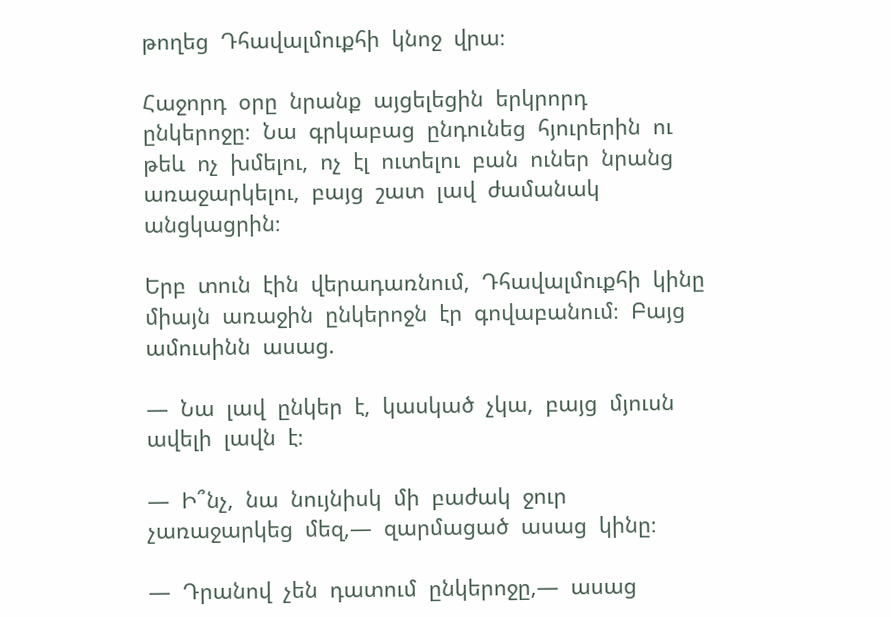թողեց  Դհավալմուքհի  կնոջ  վրա։

Հաջորդ  օրը  նրանք  այցելեցին  երկրորդ  ընկերոջը։  Նա  գրկաբաց  ընդունեց  հյուրերին  ու  թեև  ոչ  խմելու,  ոչ  էլ  ուտելու  բան  ուներ  նրանց  առաջարկելու,  բայց  շատ  լավ  ժամանակ  անցկացրին։

Երբ  տուն  էին  վերադառնում,  Դհավալմուքհի  կինը  միայն  առաջին  ընկերոջն  էր  գովաբանում։  Բայց  ամուսինն  ասաց.

—  Նա  լավ  ընկեր  է,  կասկած  չկա,  բայց  մյուսն  ավելի  լավն  է։

—  Ի՞նչ,  նա  նույնիսկ  մի  բաժակ  ջուր  չառաջարկեց  մեզ,—  զարմացած  ասաց  կինը։

—  Դրանով  չեն  դատում  ընկերոջը,—  ասաց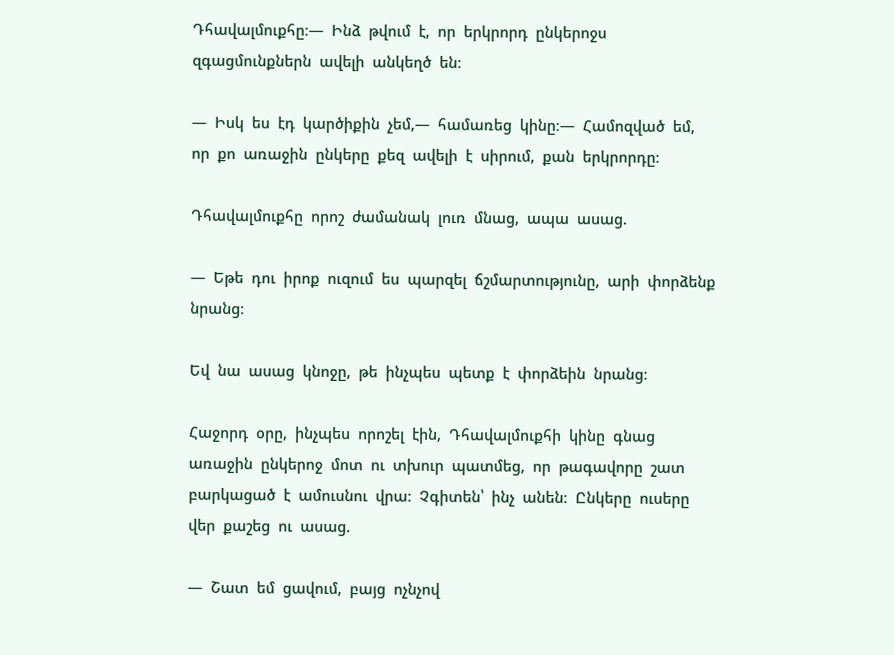Դհավալմուքհը։—  Ինձ  թվում  է,  որ  երկրորդ  ընկերոջս  զգացմունքներն  ավելի  անկեղծ  են։

—  Իսկ  ես  էդ  կարծիքին  չեմ,—  համառեց  կինը։—  Համոզված  եմ,  որ  քո  առաջին  ընկերը  քեզ  ավելի  է  սիրում,  քան  երկրորդը։

Դհավալմուքհը  որոշ  ժամանակ  լուռ  մնաց,  ապա  ասաց.

—  Եթե  դու  իրոք  ուզում  ես  պարզել  ճշմարտությունը,  արի  փորձենք  նրանց։

Եվ  նա  ասաց  կնոջը,  թե  ինչպես  պետք  է  փորձեին  նրանց։

Հաջորդ  օրը,  ինչպես  որոշել  էին,  Դհավալմուքհի  կինը  գնաց  առաջին  ընկերոջ  մոտ  ու  տխուր  պատմեց,  որ  թագավորը  շատ  բարկացած  է  ամուսնու  վրա։  Չգիտեն՝  ինչ  անեն։  Ընկերը  ուսերը  վեր  քաշեց  ու  ասաց.

—  Շատ  եմ  ցավում,  բայց  ոչնչով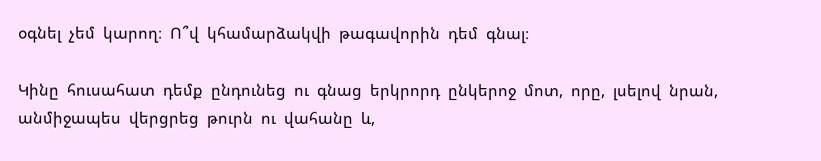օգնել  չեմ  կարող։  Ո՞վ  կհամարձակվի  թագավորին  դեմ  գնալ։

Կինը  հուսահատ  դեմք  ընդունեց  ու  գնաց  երկրորդ  ընկերոջ  մոտ,  որը,  լսելով  նրան,  անմիջապես  վերցրեց  թուրն  ու  վահանը  և,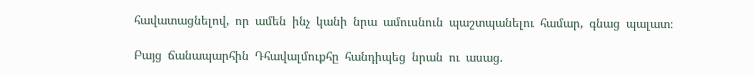հավատացնելով,  որ  ամեն  ինչ  կանի  նրա  ամուսնուն  պաշտպանելու  համար,  գնաց  պալատ։

Բայց  ճանապարհին  Դհավալմուքհը  հանդիպեց  նրան  ու  ասաց.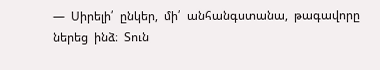—  Սիրելի՛  ընկեր,  մի՛  անհանգստանա,  թագավորը  ներեց  ինձ։  Տուն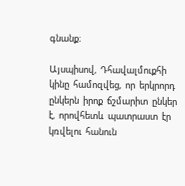գնանք։

Այսպիսով,  Դհավալմուքհի  կինը  համոզվեց,  որ  երկրորդ  ընկերն  իրոք  ճշմարիտ  ընկեր  է,  որովհետև  պատրաստ  էր  կռվելու  հանուն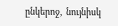ընկերոջ,  նույնիսկ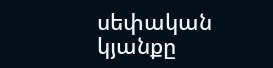սեփական  կյանքը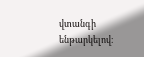վտանգի  ենթարկելով։